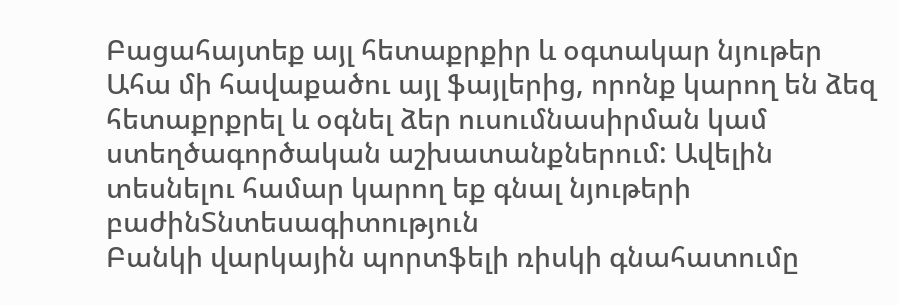Բացահայտեք այլ հետաքրքիր և օգտակար նյութեր
Ահա մի հավաքածու այլ ֆայլերից, որոնք կարող են ձեզ հետաքրքրել և օգնել ձեր ուսումնասիրման կամ ստեղծագործական աշխատանքներում: Ավելին տեսնելու համար կարող եք գնալ նյութերի բաժինՏնտեսագիտություն
Բանկի վարկային պորտֆելի ռիսկի գնահատումը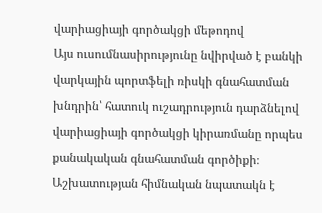վարիացիայի գործակցի մեթոդով
Այս ուսումնասիրությունը նվիրված է բանկի վարկային պորտֆելի ռիսկի գնահատման խնդրին՝ հատուկ ուշադրություն դարձնելով վարիացիայի գործակցի կիրառմանը որպես քանակական գնահատման գործիքի։ Աշխատության հիմնական նպատակն է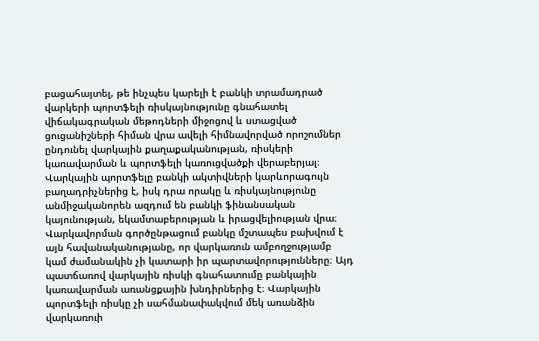բացահայտել, թե ինչպես կարելի է բանկի տրամադրած վարկերի պորտֆելի ռիսկայնությունը գնահատել վիճակագրական մեթոդների միջոցով և ստացված ցուցանիշների հիման վրա ավելի հիմնավորված որոշումներ ընդունել վարկային քաղաքականության, ռիսկերի կառավարման և պորտֆելի կառուցվածքի վերաբերյալ։ Վարկային պորտֆելը բանկի ակտիվների կարևորագույն բաղադրիչներից է, իսկ դրա որակը և ռիսկայնությունը անմիջականորեն ազդում են բանկի ֆինանսական կայունության, եկամտաբերության և իրացվելիության վրա։ Վարկավորման գործընթացում բանկը մշտապես բախվում է այն հավանականությանը, որ վարկառուն ամբողջությամբ կամ ժամանակին չի կատարի իր պարտավորությունները։ Այդ պատճառով վարկային ռիսկի գնահատումը բանկային կառավարման առանցքային խնդիրներից է։ Վարկային պորտֆելի ռիսկը չի սահմանափակվում մեկ առանձին վարկառուի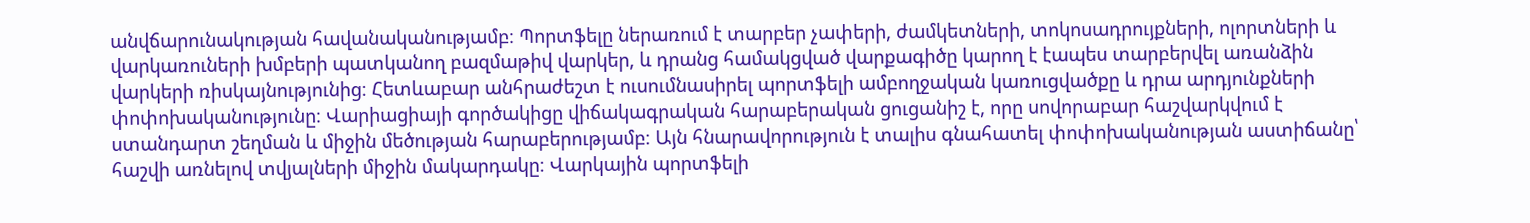անվճարունակության հավանականությամբ։ Պորտֆելը ներառում է տարբեր չափերի, ժամկետների, տոկոսադրույքների, ոլորտների և վարկառուների խմբերի պատկանող բազմաթիվ վարկեր, և դրանց համակցված վարքագիծը կարող է էապես տարբերվել առանձին վարկերի ռիսկայնությունից։ Հետևաբար անհրաժեշտ է ուսումնասիրել պորտֆելի ամբողջական կառուցվածքը և դրա արդյունքների փոփոխականությունը։ Վարիացիայի գործակիցը վիճակագրական հարաբերական ցուցանիշ է, որը սովորաբար հաշվարկվում է ստանդարտ շեղման և միջին մեծության հարաբերությամբ։ Այն հնարավորություն է տալիս գնահատել փոփոխականության աստիճանը՝ հաշվի առնելով տվյալների միջին մակարդակը։ Վարկային պորտֆելի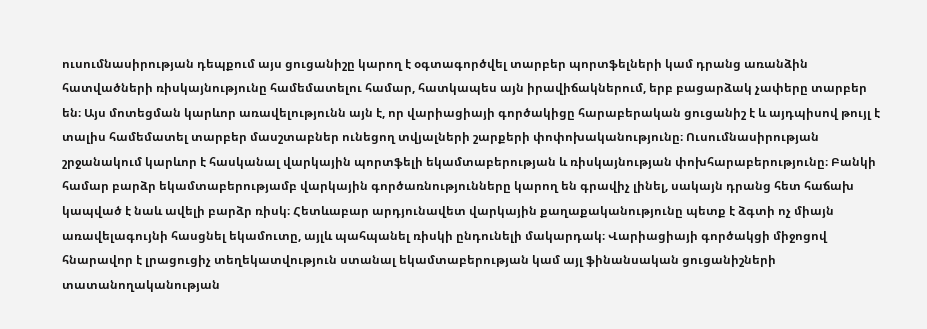ուսումնասիրության դեպքում այս ցուցանիշը կարող է օգտագործվել տարբեր պորտֆելների կամ դրանց առանձին հատվածների ռիսկայնությունը համեմատելու համար, հատկապես այն իրավիճակներում, երբ բացարձակ չափերը տարբեր են։ Այս մոտեցման կարևոր առավելությունն այն է, որ վարիացիայի գործակիցը հարաբերական ցուցանիշ է և այդպիսով թույլ է տալիս համեմատել տարբեր մասշտաբներ ունեցող տվյալների շարքերի փոփոխականությունը։ Ուսումնասիրության շրջանակում կարևոր է հասկանալ վարկային պորտֆելի եկամտաբերության և ռիսկայնության փոխհարաբերությունը։ Բանկի համար բարձր եկամտաբերությամբ վարկային գործառնությունները կարող են գրավիչ լինել, սակայն դրանց հետ հաճախ կապված է նաև ավելի բարձր ռիսկ։ Հետևաբար արդյունավետ վարկային քաղաքականությունը պետք է ձգտի ոչ միայն առավելագույնի հասցնել եկամուտը, այլև պահպանել ռիսկի ընդունելի մակարդակ։ Վարիացիայի գործակցի միջոցով հնարավոր է լրացուցիչ տեղեկատվություն ստանալ եկամտաբերության կամ այլ ֆինանսական ցուցանիշների տատանողականության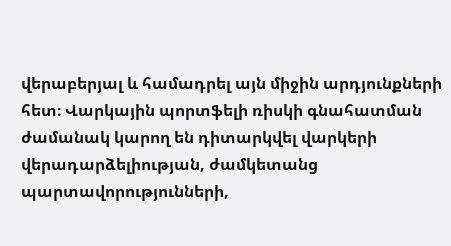վերաբերյալ և համադրել այն միջին արդյունքների հետ։ Վարկային պորտֆելի ռիսկի գնահատման ժամանակ կարող են դիտարկվել վարկերի վերադարձելիության, ժամկետանց պարտավորությունների,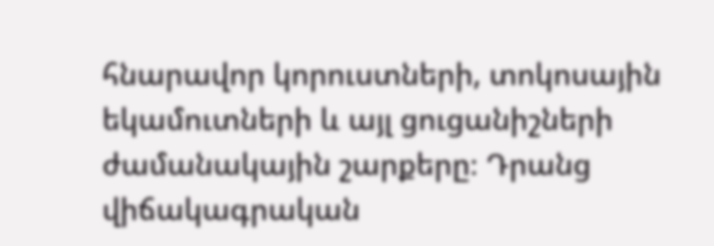հնարավոր կորուստների, տոկոսային եկամուտների և այլ ցուցանիշների ժամանակային շարքերը։ Դրանց վիճակագրական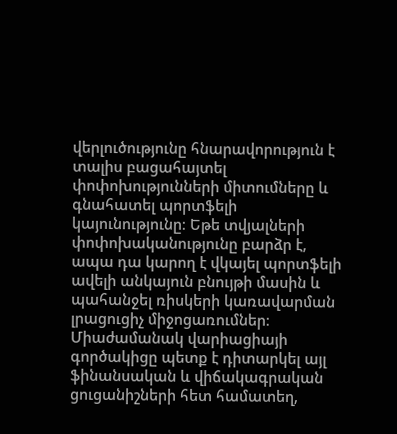վերլուծությունը հնարավորություն է տալիս բացահայտել փոփոխությունների միտումները և գնահատել պորտֆելի կայունությունը։ Եթե տվյալների փոփոխականությունը բարձր է, ապա դա կարող է վկայել պորտֆելի ավելի անկայուն բնույթի մասին և պահանջել ռիսկերի կառավարման լրացուցիչ միջոցառումներ։ Միաժամանակ վարիացիայի գործակիցը պետք է դիտարկել այլ ֆինանսական և վիճակագրական ցուցանիշների հետ համատեղ,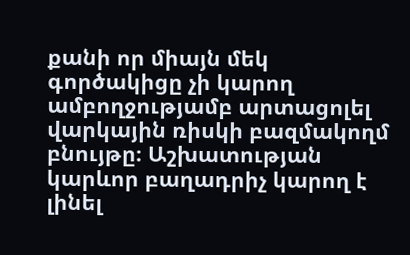քանի որ միայն մեկ գործակիցը չի կարող ամբողջությամբ արտացոլել վարկային ռիսկի բազմակողմ բնույթը։ Աշխատության կարևոր բաղադրիչ կարող է լինել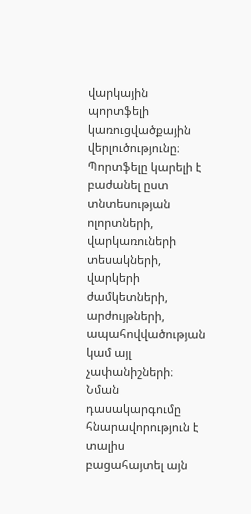վարկային պորտֆելի կառուցվածքային վերլուծությունը։ Պորտֆելը կարելի է բաժանել ըստ տնտեսության ոլորտների, վարկառուների տեսակների, վարկերի ժամկետների, արժույթների, ապահովվածության կամ այլ չափանիշների։ Նման դասակարգումը հնարավորություն է տալիս բացահայտել այն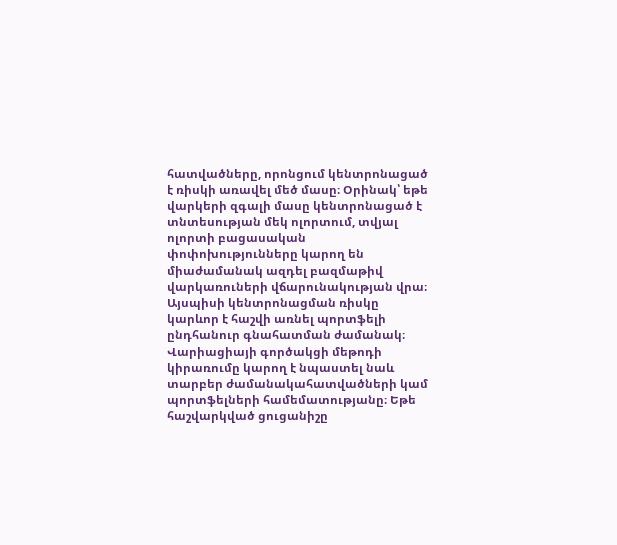հատվածները, որոնցում կենտրոնացած է ռիսկի առավել մեծ մասը։ Օրինակ՝ եթե վարկերի զգալի մասը կենտրոնացած է տնտեսության մեկ ոլորտում, տվյալ ոլորտի բացասական փոփոխությունները կարող են միաժամանակ ազդել բազմաթիվ վարկառուների վճարունակության վրա։ Այսպիսի կենտրոնացման ռիսկը կարևոր է հաշվի առնել պորտֆելի ընդհանուր գնահատման ժամանակ։ Վարիացիայի գործակցի մեթոդի կիրառումը կարող է նպաստել նաև տարբեր ժամանակահատվածների կամ պորտֆելների համեմատությանը։ Եթե հաշվարկված ցուցանիշը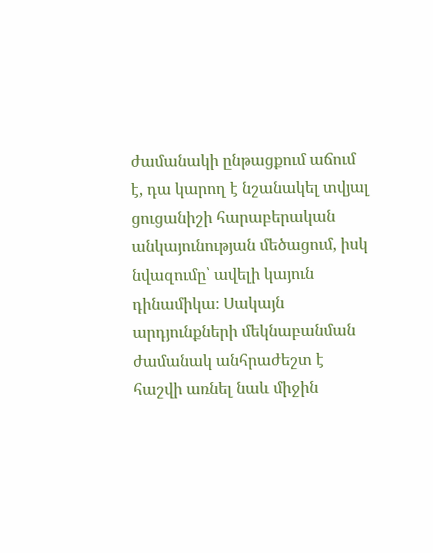ժամանակի ընթացքում աճում է, դա կարող է նշանակել տվյալ ցուցանիշի հարաբերական անկայունության մեծացում, իսկ նվազումը՝ ավելի կայուն դինամիկա։ Սակայն արդյունքների մեկնաբանման ժամանակ անհրաժեշտ է հաշվի առնել նաև միջին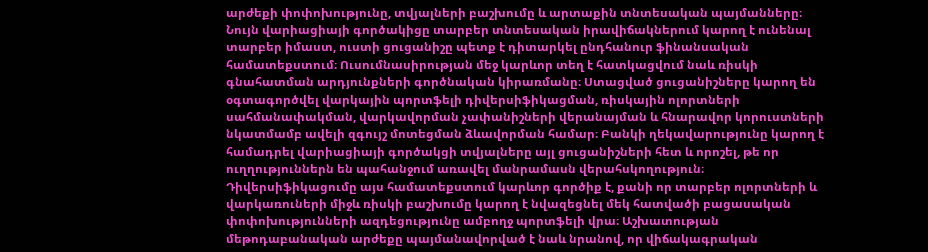արժեքի փոփոխությունը, տվյալների բաշխումը և արտաքին տնտեսական պայմանները։ Նույն վարիացիայի գործակիցը տարբեր տնտեսական իրավիճակներում կարող է ունենալ տարբեր իմաստ, ուստի ցուցանիշը պետք է դիտարկել ընդհանուր ֆինանսական համատեքստում։ Ուսումնասիրության մեջ կարևոր տեղ է հատկացվում նաև ռիսկի գնահատման արդյունքների գործնական կիրառմանը։ Ստացված ցուցանիշները կարող են օգտագործվել վարկային պորտֆելի դիվերսիֆիկացման, ռիսկային ոլորտների սահմանափակման, վարկավորման չափանիշների վերանայման և հնարավոր կորուստների նկատմամբ ավելի զգույշ մոտեցման ձևավորման համար։ Բանկի ղեկավարությունը կարող է համադրել վարիացիայի գործակցի տվյալները այլ ցուցանիշների հետ և որոշել, թե որ ուղղություններն են պահանջում առավել մանրամասն վերահսկողություն։ Դիվերսիֆիկացումը այս համատեքստում կարևոր գործիք է, քանի որ տարբեր ոլորտների և վարկառուների միջև ռիսկի բաշխումը կարող է նվազեցնել մեկ հատվածի բացասական փոփոխությունների ազդեցությունը ամբողջ պորտֆելի վրա։ Աշխատության մեթոդաբանական արժեքը պայմանավորված է նաև նրանով, որ վիճակագրական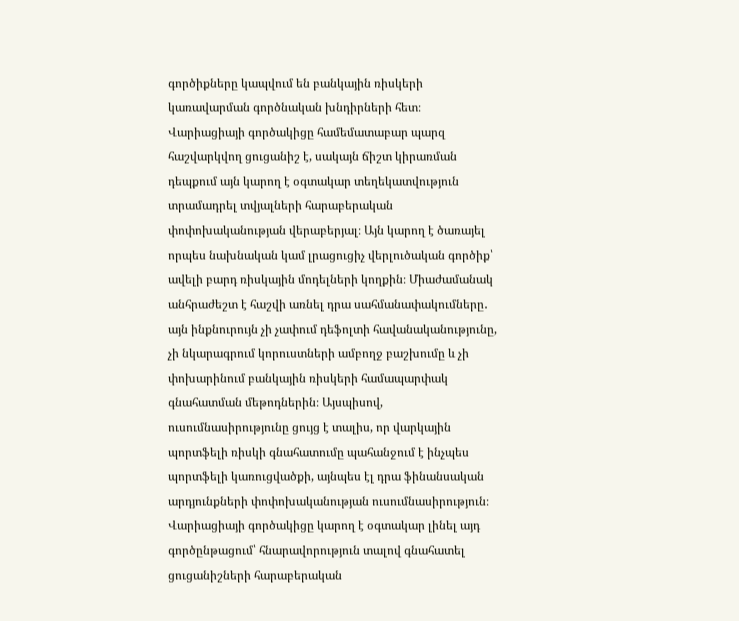գործիքները կապվում են բանկային ռիսկերի կառավարման գործնական խնդիրների հետ։ Վարիացիայի գործակիցը համեմատաբար պարզ հաշվարկվող ցուցանիշ է, սակայն ճիշտ կիրառման դեպքում այն կարող է օգտակար տեղեկատվություն տրամադրել տվյալների հարաբերական փոփոխականության վերաբերյալ։ Այն կարող է ծառայել որպես նախնական կամ լրացուցիչ վերլուծական գործիք՝ ավելի բարդ ռիսկային մոդելների կողքին։ Միաժամանակ անհրաժեշտ է հաշվի առնել դրա սահմանափակումները․ այն ինքնուրույն չի չափում դեֆոլտի հավանականությունը, չի նկարագրում կորուստների ամբողջ բաշխումը և չի փոխարինում բանկային ռիսկերի համապարփակ գնահատման մեթոդներին։ Այսպիսով, ուսումնասիրությունը ցույց է տալիս, որ վարկային պորտֆելի ռիսկի գնահատումը պահանջում է ինչպես պորտֆելի կառուցվածքի, այնպես էլ դրա ֆինանսական արդյունքների փոփոխականության ուսումնասիրություն։ Վարիացիայի գործակիցը կարող է օգտակար լինել այդ գործընթացում՝ հնարավորություն տալով գնահատել ցուցանիշների հարաբերական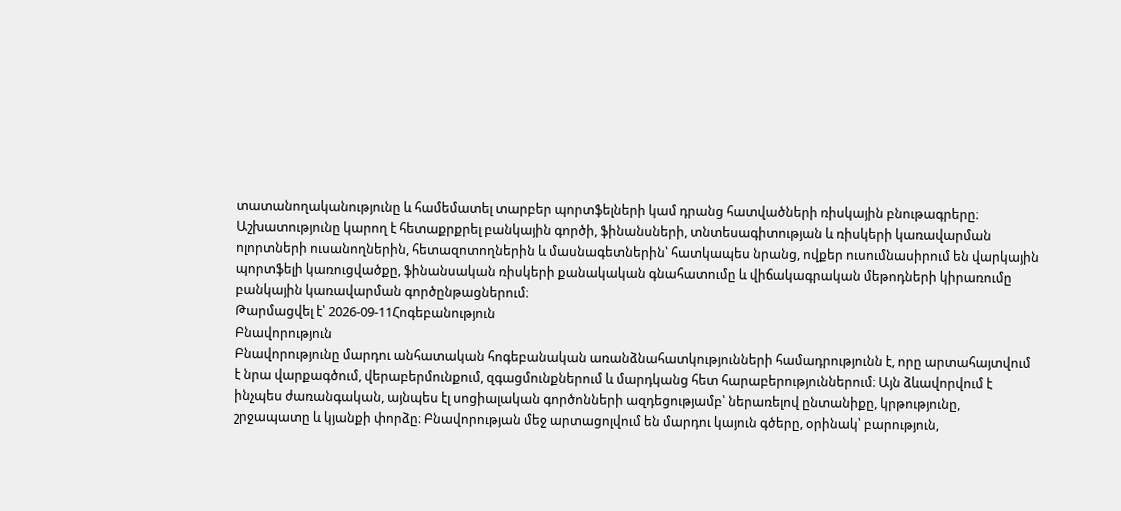տատանողականությունը և համեմատել տարբեր պորտֆելների կամ դրանց հատվածների ռիսկային բնութագրերը։ Աշխատությունը կարող է հետաքրքրել բանկային գործի, ֆինանսների, տնտեսագիտության և ռիսկերի կառավարման ոլորտների ուսանողներին, հետազոտողներին և մասնագետներին՝ հատկապես նրանց, ովքեր ուսումնասիրում են վարկային պորտֆելի կառուցվածքը, ֆինանսական ռիսկերի քանակական գնահատումը և վիճակագրական մեթոդների կիրառումը բանկային կառավարման գործընթացներում։
Թարմացվել է՝ 2026-09-11Հոգեբանություն
Բնավորություն
Բնավորությունը մարդու անհատական հոգեբանական առանձնահատկությունների համադրությունն է, որը արտահայտվում է նրա վարքագծում, վերաբերմունքում, զգացմունքներում և մարդկանց հետ հարաբերություններում։ Այն ձևավորվում է ինչպես ժառանգական, այնպես էլ սոցիալական գործոնների ազդեցությամբ՝ ներառելով ընտանիքը, կրթությունը, շրջապատը և կյանքի փորձը։ Բնավորության մեջ արտացոլվում են մարդու կայուն գծերը, օրինակ՝ բարություն,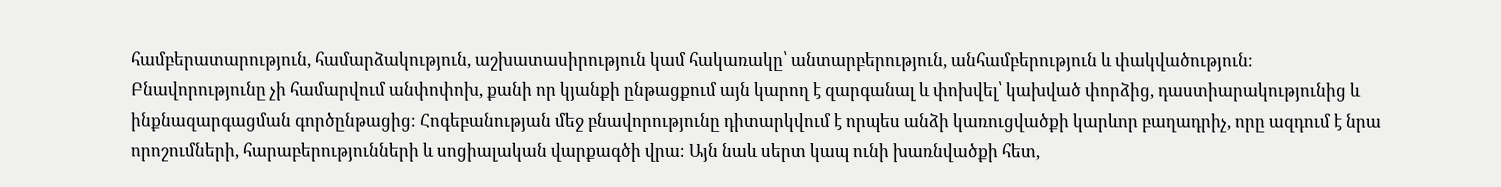համբերատարություն, համարձակություն, աշխատասիրություն կամ հակառակը՝ անտարբերություն, անհամբերություն և փակվածություն։ Բնավորությունը չի համարվում անփոփոխ, քանի որ կյանքի ընթացքում այն կարող է զարգանալ և փոխվել՝ կախված փորձից, դաստիարակությունից և ինքնազարգացման գործընթացից։ Հոգեբանության մեջ բնավորությունը դիտարկվում է որպես անձի կառուցվածքի կարևոր բաղադրիչ, որը ազդում է նրա որոշումների, հարաբերությունների և սոցիալական վարքագծի վրա։ Այն նաև սերտ կապ ունի խառնվածքի հետ,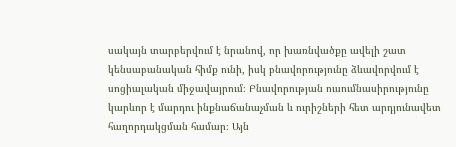սակայն տարբերվում է նրանով, որ խառնվածքը ավելի շատ կենսաբանական հիմք ունի, իսկ բնավորությունը ձևավորվում է սոցիալական միջավայրում։ Բնավորության ուսումնասիրությունը կարևոր է մարդու ինքնաճանաչման և ուրիշների հետ արդյունավետ հաղորդակցման համար։ Այն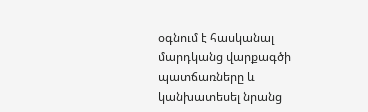օգնում է հասկանալ մարդկանց վարքագծի պատճառները և կանխատեսել նրանց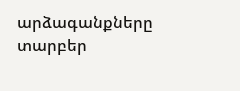արձագանքները տարբեր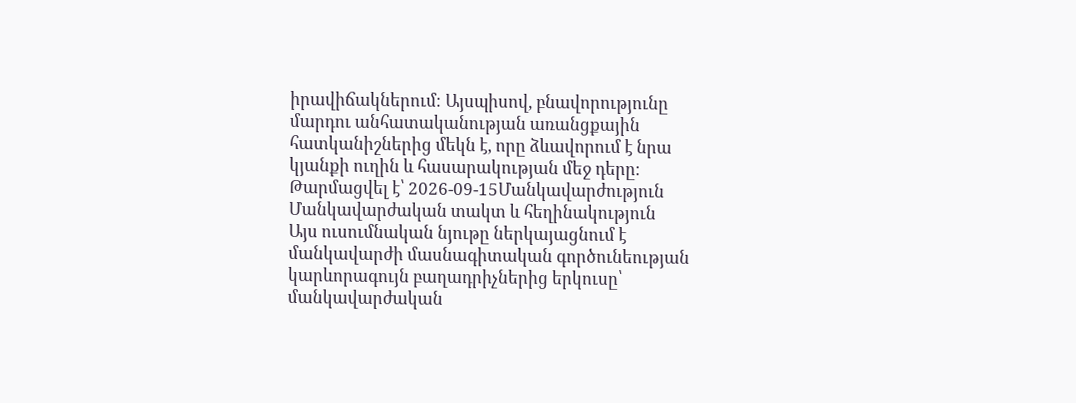իրավիճակներում։ Այսպիսով, բնավորությունը մարդու անհատականության առանցքային հատկանիշներից մեկն է, որը ձևավորում է նրա կյանքի ուղին և հասարակության մեջ դերը։
Թարմացվել է՝ 2026-09-15Մանկավարժություն
Մանկավարժական տակտ և հեղինակություն
Այս ուսումնական նյութը ներկայացնում է մանկավարժի մասնագիտական գործունեության կարևորագույն բաղադրիչներից երկուսը՝ մանկավարժական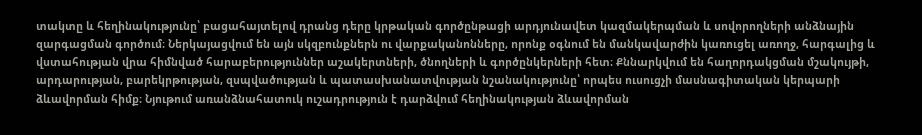տակտը և հեղինակությունը՝ բացահայտելով դրանց դերը կրթական գործընթացի արդյունավետ կազմակերպման և սովորողների անձնային զարգացման գործում։ Ներկայացվում են այն սկզբունքներն ու վարքականոնները, որոնք օգնում են մանկավարժին կառուցել առողջ, հարգալից և վստահության վրա հիմնված հարաբերություններ աշակերտների, ծնողների և գործընկերների հետ։ Քննարկվում են հաղորդակցման մշակույթի, արդարության, բարեկրթության, զսպվածության և պատասխանատվության նշանակությունը՝ որպես ուսուցչի մասնագիտական կերպարի ձևավորման հիմք։ Նյութում առանձնահատուկ ուշադրություն է դարձվում հեղինակության ձևավորման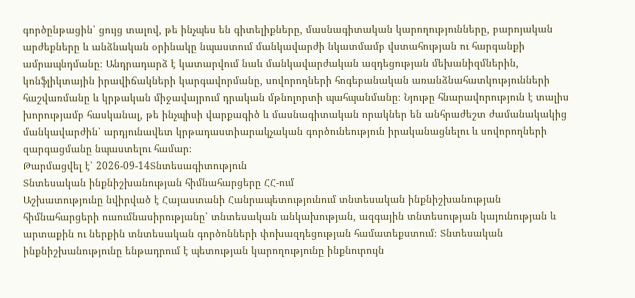գործընթացին՝ ցույց տալով, թե ինչպես են գիտելիքները, մասնագիտական կարողությունները, բարոյական արժեքները և անձնական օրինակը նպաստում մանկավարժի նկատմամբ վստահության ու հարգանքի ամրապնդմանը։ Անդրադարձ է կատարվում նաև մանկավարժական ազդեցության մեխանիզմներին, կոնֆլիկտային իրավիճակների կարգավորմանը, սովորողների հոգեբանական առանձնահատկությունների հաշվառմանը և կրթական միջավայրում դրական մթնոլորտի պահպանմանը։ Նյութը հնարավորություն է տալիս խորությամբ հասկանալ, թե ինչպիսի վարքագիծ և մասնագիտական որակներ են անհրաժեշտ ժամանակակից մանկավարժին՝ արդյունավետ կրթադաստիարակչական գործունեություն իրականացնելու և սովորողների զարգացմանը նպաստելու համար։
Թարմացվել է՝ 2026-09-14Տնտեսագիտություն
Տնտեսական ինքնիշխանության հիմնահարցերը ՀՀ-ում
Աշխատությունը նվիրված է Հայաստանի Հանրապետությունում տնտեսական ինքնիշխանության հիմնահարցերի ուսումնասիրությանը՝ տնտեսական անկախության, ազգային տնտեսության կայունության և արտաքին ու ներքին տնտեսական գործոնների փոխազդեցության համատեքստում։ Տնտեսական ինքնիշխանությունը ենթադրում է պետության կարողությունը ինքնուրույն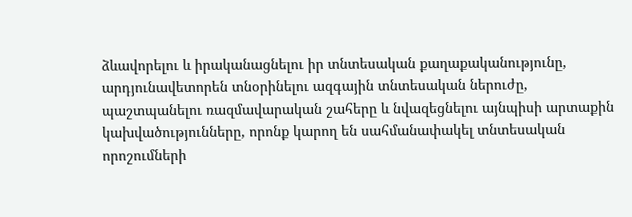ձևավորելու և իրականացնելու իր տնտեսական քաղաքականությունը, արդյունավետորեն տնօրինելու ազգային տնտեսական ներուժը, պաշտպանելու ռազմավարական շահերը և նվազեցնելու այնպիսի արտաքին կախվածությունները, որոնք կարող են սահմանափակել տնտեսական որոշումների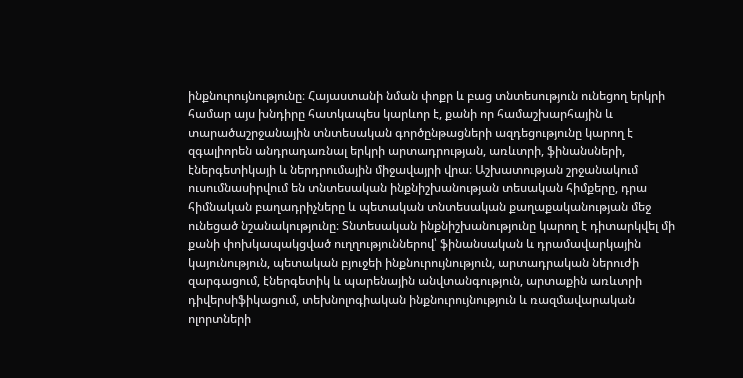ինքնուրույնությունը։ Հայաստանի նման փոքր և բաց տնտեսություն ունեցող երկրի համար այս խնդիրը հատկապես կարևոր է, քանի որ համաշխարհային և տարածաշրջանային տնտեսական գործընթացների ազդեցությունը կարող է զգալիորեն անդրադառնալ երկրի արտադրության, առևտրի, ֆինանսների, էներգետիկայի և ներդրումային միջավայրի վրա։ Աշխատության շրջանակում ուսումնասիրվում են տնտեսական ինքնիշխանության տեսական հիմքերը, դրա հիմնական բաղադրիչները և պետական տնտեսական քաղաքականության մեջ ունեցած նշանակությունը։ Տնտեսական ինքնիշխանությունը կարող է դիտարկվել մի քանի փոխկապակցված ուղղություններով՝ ֆինանսական և դրամավարկային կայունություն, պետական բյուջեի ինքնուրույնություն, արտադրական ներուժի զարգացում, էներգետիկ և պարենային անվտանգություն, արտաքին առևտրի դիվերսիֆիկացում, տեխնոլոգիական ինքնուրույնություն և ռազմավարական ոլորտների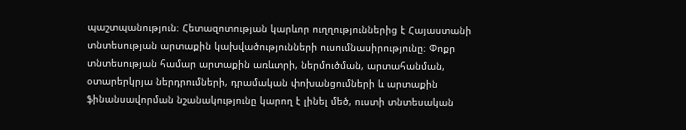պաշտպանություն։ Հետազոտության կարևոր ուղղություններից է Հայաստանի տնտեսության արտաքին կախվածությունների ուսումնասիրությունը։ Փոքր տնտեսության համար արտաքին առևտրի, ներմուծման, արտահանման, օտարերկրյա ներդրումների, դրամական փոխանցումների և արտաքին ֆինանսավորման նշանակությունը կարող է լինել մեծ, ուստի տնտեսական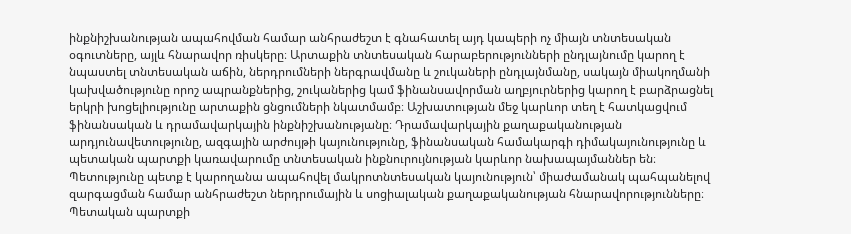ինքնիշխանության ապահովման համար անհրաժեշտ է գնահատել այդ կապերի ոչ միայն տնտեսական օգուտները, այլև հնարավոր ռիսկերը։ Արտաքին տնտեսական հարաբերությունների ընդլայնումը կարող է նպաստել տնտեսական աճին, ներդրումների ներգրավմանը և շուկաների ընդլայնմանը, սակայն միակողմանի կախվածությունը որոշ ապրանքներից, շուկաներից կամ ֆինանսավորման աղբյուրներից կարող է բարձրացնել երկրի խոցելիությունը արտաքին ցնցումների նկատմամբ։ Աշխատության մեջ կարևոր տեղ է հատկացվում ֆինանսական և դրամավարկային ինքնիշխանությանը։ Դրամավարկային քաղաքականության արդյունավետությունը, ազգային արժույթի կայունությունը, ֆինանսական համակարգի դիմակայունությունը և պետական պարտքի կառավարումը տնտեսական ինքնուրույնության կարևոր նախապայմաններ են։ Պետությունը պետք է կարողանա ապահովել մակրոտնտեսական կայունություն՝ միաժամանակ պահպանելով զարգացման համար անհրաժեշտ ներդրումային և սոցիալական քաղաքականության հնարավորությունները։ Պետական պարտքի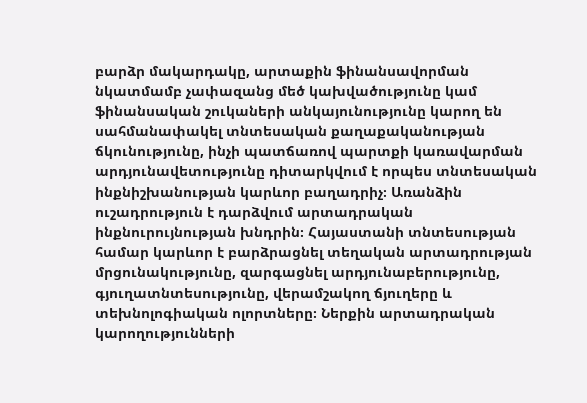բարձր մակարդակը, արտաքին ֆինանսավորման նկատմամբ չափազանց մեծ կախվածությունը կամ ֆինանսական շուկաների անկայունությունը կարող են սահմանափակել տնտեսական քաղաքականության ճկունությունը, ինչի պատճառով պարտքի կառավարման արդյունավետությունը դիտարկվում է որպես տնտեսական ինքնիշխանության կարևոր բաղադրիչ։ Առանձին ուշադրություն է դարձվում արտադրական ինքնուրույնության խնդրին։ Հայաստանի տնտեսության համար կարևոր է բարձրացնել տեղական արտադրության մրցունակությունը, զարգացնել արդյունաբերությունը, գյուղատնտեսությունը, վերամշակող ճյուղերը և տեխնոլոգիական ոլորտները։ Ներքին արտադրական կարողությունների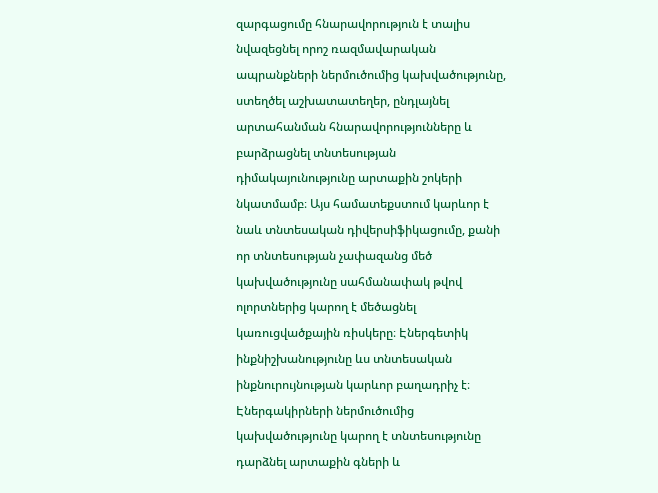զարգացումը հնարավորություն է տալիս նվազեցնել որոշ ռազմավարական ապրանքների ներմուծումից կախվածությունը, ստեղծել աշխատատեղեր, ընդլայնել արտահանման հնարավորությունները և բարձրացնել տնտեսության դիմակայունությունը արտաքին շոկերի նկատմամբ։ Այս համատեքստում կարևոր է նաև տնտեսական դիվերսիֆիկացումը, քանի որ տնտեսության չափազանց մեծ կախվածությունը սահմանափակ թվով ոլորտներից կարող է մեծացնել կառուցվածքային ռիսկերը։ Էներգետիկ ինքնիշխանությունը ևս տնտեսական ինքնուրույնության կարևոր բաղադրիչ է։ Էներգակիրների ներմուծումից կախվածությունը կարող է տնտեսությունը դարձնել արտաքին գների և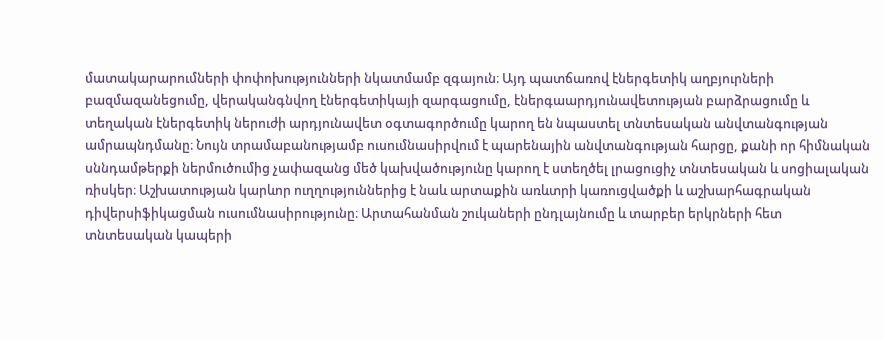մատակարարումների փոփոխությունների նկատմամբ զգայուն։ Այդ պատճառով էներգետիկ աղբյուրների բազմազանեցումը, վերականգնվող էներգետիկայի զարգացումը, էներգաարդյունավետության բարձրացումը և տեղական էներգետիկ ներուժի արդյունավետ օգտագործումը կարող են նպաստել տնտեսական անվտանգության ամրապնդմանը։ Նույն տրամաբանությամբ ուսումնասիրվում է պարենային անվտանգության հարցը, քանի որ հիմնական սննդամթերքի ներմուծումից չափազանց մեծ կախվածությունը կարող է ստեղծել լրացուցիչ տնտեսական և սոցիալական ռիսկեր։ Աշխատության կարևոր ուղղություններից է նաև արտաքին առևտրի կառուցվածքի և աշխարհագրական դիվերսիֆիկացման ուսումնասիրությունը։ Արտահանման շուկաների ընդլայնումը և տարբեր երկրների հետ տնտեսական կապերի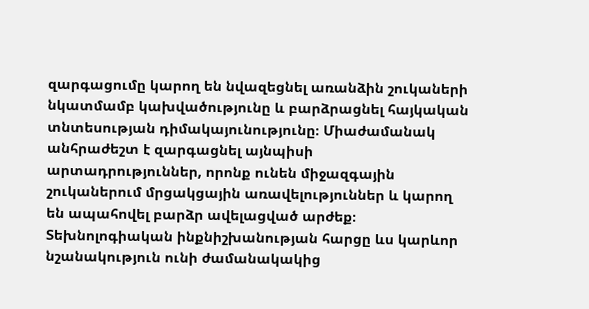զարգացումը կարող են նվազեցնել առանձին շուկաների նկատմամբ կախվածությունը և բարձրացնել հայկական տնտեսության դիմակայունությունը։ Միաժամանակ անհրաժեշտ է զարգացնել այնպիսի արտադրություններ, որոնք ունեն միջազգային շուկաներում մրցակցային առավելություններ և կարող են ապահովել բարձր ավելացված արժեք։ Տեխնոլոգիական ինքնիշխանության հարցը ևս կարևոր նշանակություն ունի ժամանակակից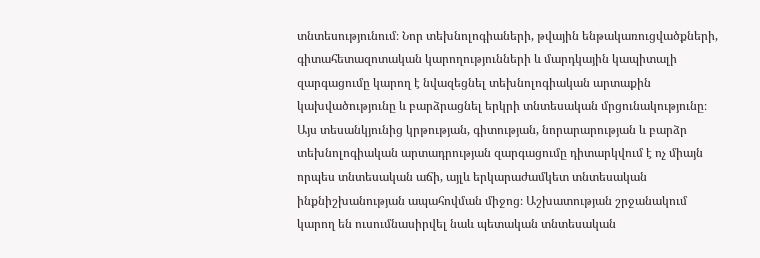տնտեսությունում։ Նոր տեխնոլոգիաների, թվային ենթակառուցվածքների, գիտահետազոտական կարողությունների և մարդկային կապիտալի զարգացումը կարող է նվազեցնել տեխնոլոգիական արտաքին կախվածությունը և բարձրացնել երկրի տնտեսական մրցունակությունը։ Այս տեսանկյունից կրթության, գիտության, նորարարության և բարձր տեխնոլոգիական արտադրության զարգացումը դիտարկվում է ոչ միայն որպես տնտեսական աճի, այլև երկարաժամկետ տնտեսական ինքնիշխանության ապահովման միջոց։ Աշխատության շրջանակում կարող են ուսումնասիրվել նաև պետական տնտեսական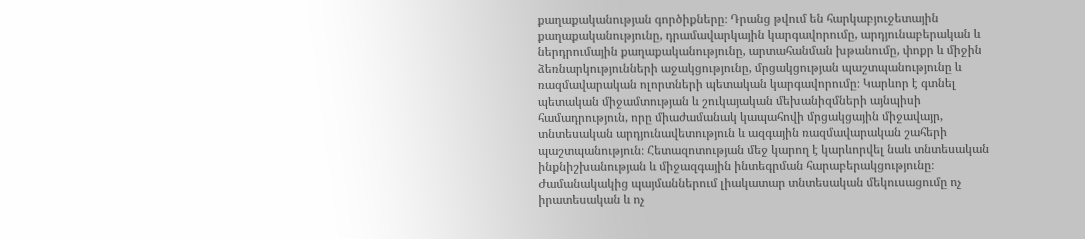քաղաքականության գործիքները։ Դրանց թվում են հարկաբյուջետային քաղաքականությունը, դրամավարկային կարգավորումը, արդյունաբերական և ներդրումային քաղաքականությունը, արտահանման խթանումը, փոքր և միջին ձեռնարկությունների աջակցությունը, մրցակցության պաշտպանությունը և ռազմավարական ոլորտների պետական կարգավորումը։ Կարևոր է գտնել պետական միջամտության և շուկայական մեխանիզմների այնպիսի համադրություն, որը միաժամանակ կապահովի մրցակցային միջավայր, տնտեսական արդյունավետություն և ազգային ռազմավարական շահերի պաշտպանություն։ Հետազոտության մեջ կարող է կարևորվել նաև տնտեսական ինքնիշխանության և միջազգային ինտեգրման հարաբերակցությունը։ Ժամանակակից պայմաններում լիակատար տնտեսական մեկուսացումը ոչ իրատեսական և ոչ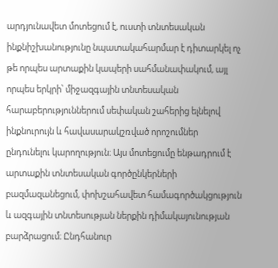արդյունավետ մոտեցում է, ուստի տնտեսական ինքնիշխանությունը նպատակահարմար է դիտարկել ոչ թե որպես արտաքին կապերի սահմանափակում, այլ որպես երկրի՝ միջազգային տնտեսական հարաբերություններում սեփական շահերից ելնելով ինքնուրույն և հավասարակշռված որոշումներ ընդունելու կարողություն։ Այս մոտեցումը ենթադրում է արտաքին տնտեսական գործընկերների բազմազանեցում, փոխշահավետ համագործակցություն և ազգային տնտեսության ներքին դիմակայունության բարձրացում։ Ընդհանուր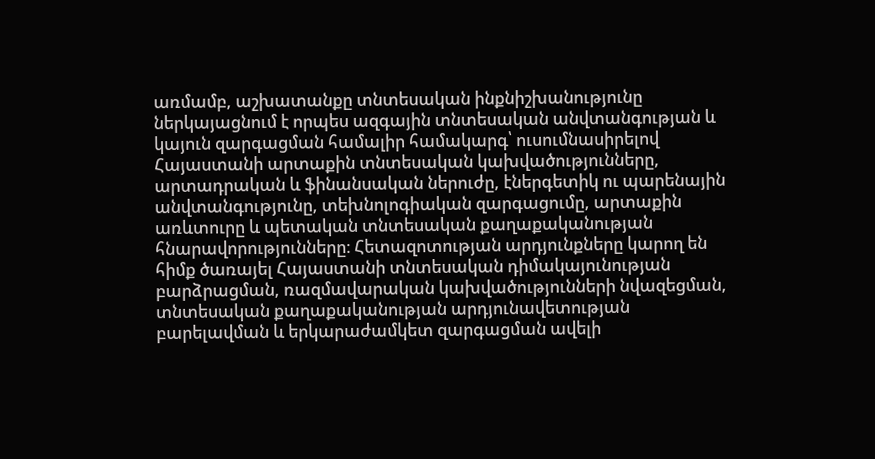առմամբ, աշխատանքը տնտեսական ինքնիշխանությունը ներկայացնում է որպես ազգային տնտեսական անվտանգության և կայուն զարգացման համալիր համակարգ՝ ուսումնասիրելով Հայաստանի արտաքին տնտեսական կախվածությունները, արտադրական և ֆինանսական ներուժը, էներգետիկ ու պարենային անվտանգությունը, տեխնոլոգիական զարգացումը, արտաքին առևտուրը և պետական տնտեսական քաղաքականության հնարավորությունները։ Հետազոտության արդյունքները կարող են հիմք ծառայել Հայաստանի տնտեսական դիմակայունության բարձրացման, ռազմավարական կախվածությունների նվազեցման, տնտեսական քաղաքականության արդյունավետության բարելավման և երկարաժամկետ զարգացման ավելի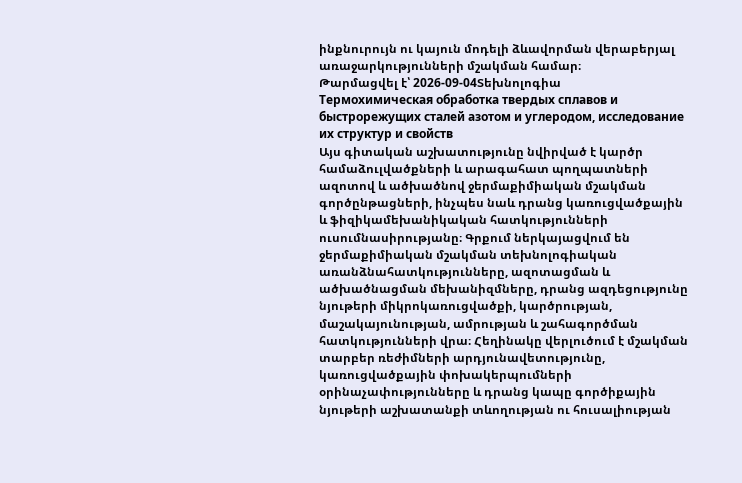ինքնուրույն ու կայուն մոդելի ձևավորման վերաբերյալ առաջարկությունների մշակման համար։
Թարմացվել է՝ 2026-09-04Տեխնոլոգիա
Термохимическая обработка твердых сплавов и быстрорежущих сталей азотом и углеродом, исследование их структур и свойств
Այս գիտական աշխատությունը նվիրված է կարծր համաձուլվածքների և արագահատ պողպատների ազոտով և ածխածնով ջերմաքիմիական մշակման գործընթացների, ինչպես նաև դրանց կառուցվածքային և ֆիզիկամեխանիկական հատկությունների ուսումնասիրությանը։ Գրքում ներկայացվում են ջերմաքիմիական մշակման տեխնոլոգիական առանձնահատկությունները, ազոտացման և ածխածնացման մեխանիզմները, դրանց ազդեցությունը նյութերի միկրոկառուցվածքի, կարծրության, մաշակայունության, ամրության և շահագործման հատկությունների վրա։ Հեղինակը վերլուծում է մշակման տարբեր ռեժիմների արդյունավետությունը, կառուցվածքային փոխակերպումների օրինաչափությունները և դրանց կապը գործիքային նյութերի աշխատանքի տևողության ու հուսալիության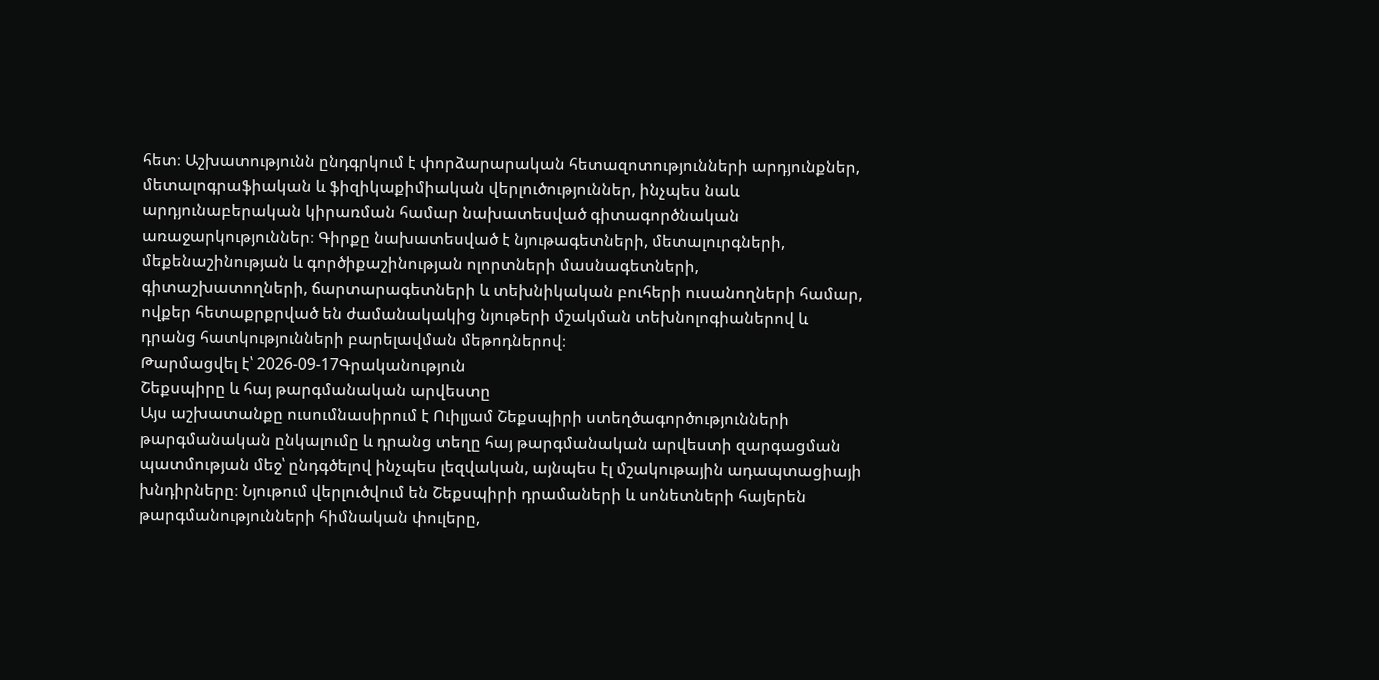հետ։ Աշխատությունն ընդգրկում է փորձարարական հետազոտությունների արդյունքներ, մետալոգրաֆիական և ֆիզիկաքիմիական վերլուծություններ, ինչպես նաև արդյունաբերական կիրառման համար նախատեսված գիտագործնական առաջարկություններ։ Գիրքը նախատեսված է նյութագետների, մետալուրգների, մեքենաշինության և գործիքաշինության ոլորտների մասնագետների, գիտաշխատողների, ճարտարագետների և տեխնիկական բուհերի ուսանողների համար, ովքեր հետաքրքրված են ժամանակակից նյութերի մշակման տեխնոլոգիաներով և դրանց հատկությունների բարելավման մեթոդներով։
Թարմացվել է՝ 2026-09-17Գրականություն
Շեքսպիրը և հայ թարգմանական արվեստը
Այս աշխատանքը ուսումնասիրում է Ուիլյամ Շեքսպիրի ստեղծագործությունների թարգմանական ընկալումը և դրանց տեղը հայ թարգմանական արվեստի զարգացման պատմության մեջ՝ ընդգծելով ինչպես լեզվական, այնպես էլ մշակութային ադապտացիայի խնդիրները։ Նյութում վերլուծվում են Շեքսպիրի դրամաների և սոնետների հայերեն թարգմանությունների հիմնական փուլերը,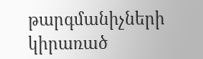թարգմանիչների կիրառած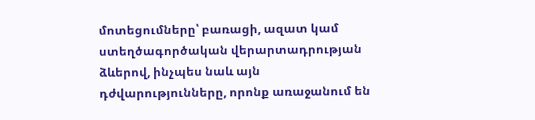մոտեցումները՝ բառացի, ազատ կամ ստեղծագործական վերարտադրության ձևերով, ինչպես նաև այն դժվարությունները, որոնք առաջանում են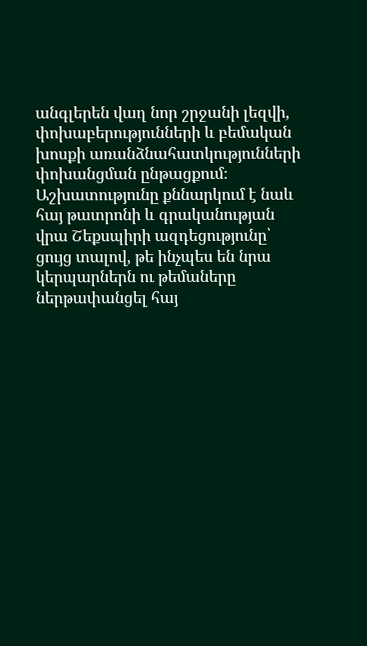անգլերեն վաղ նոր շրջանի լեզվի, փոխաբերությունների և բեմական խոսքի առանձնահատկությունների փոխանցման ընթացքում։ Աշխատությունը քննարկում է նաև հայ թատրոնի և գրականության վրա Շեքսպիրի ազդեցությունը՝ ցույց տալով, թե ինչպես են նրա կերպարներն ու թեմաները ներթափանցել հայ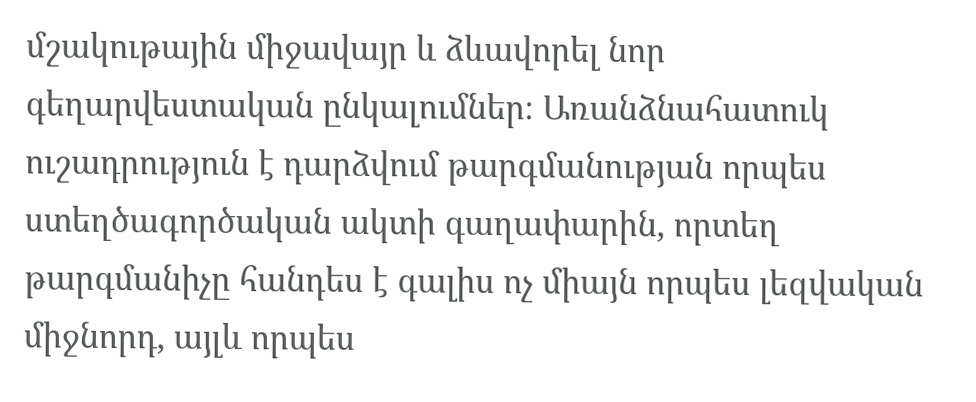մշակութային միջավայր և ձևավորել նոր գեղարվեստական ընկալումներ։ Առանձնահատուկ ուշադրություն է դարձվում թարգմանության որպես ստեղծագործական ակտի գաղափարին, որտեղ թարգմանիչը հանդես է գալիս ոչ միայն որպես լեզվական միջնորդ, այլև որպես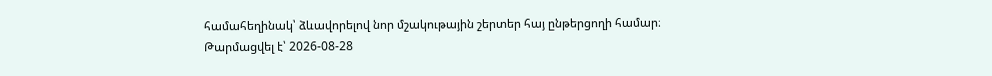համահեղինակ՝ ձևավորելով նոր մշակութային շերտեր հայ ընթերցողի համար։
Թարմացվել է՝ 2026-08-28